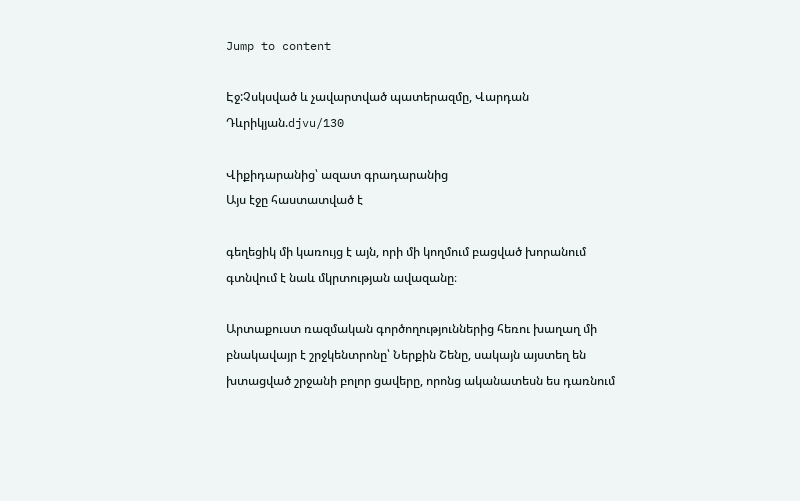Jump to content

Էջ:Չսկսված և չավարտված պատերազմը, Վարդան Դևրիկյան.djvu/130

Վիքիդարանից՝ ազատ գրադարանից
Այս էջը հաստատված է

գեղեցիկ մի կառույց է այն, որի մի կողմում բացված խորանում գտնվում է նաև մկրտության ավազանը։

Արտաքուստ ռազմական գործողություններից հեռու խաղաղ մի բնակավայր է շրջկենտրոնը՝ Ներքին Շենը, սակայն այստեղ են խտացված շրջանի բոլոր ցավերը, որոնց ականատեսն ես դառնում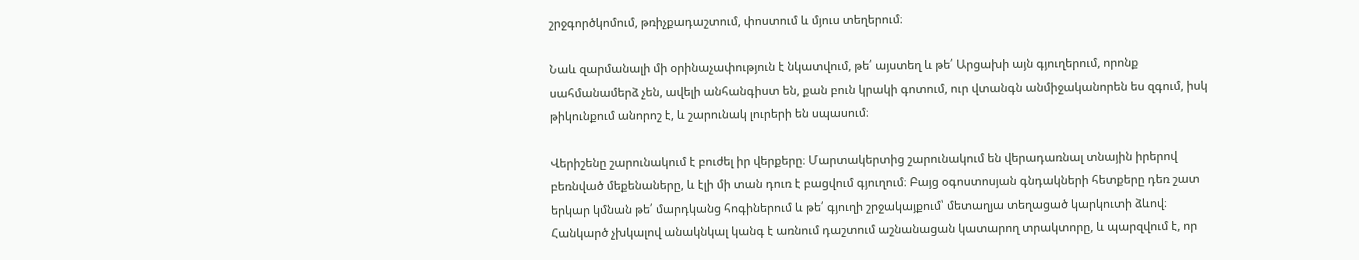շրջգործկոմում, թռիչքադաշտում, փոստում և մյուս տեղերում։

Նաև զարմանալի մի օրինաչափություն է նկատվում, թե՛ այստեղ և թե՛ Արցախի այն գյուղերում, որոնք սահմանամերձ չեն, ավելի անհանգիստ են, քան բուն կրակի գոտում, ուր վտանգն անմիջականորեն ես զգում, իսկ թիկունքում անորոշ է, և շարունակ լուրերի են սպասում։

Վերիշենը շարունակում է բուժել իր վերքերը։ Մարտակերտից շարունակում են վերադառնալ տնային իրերով բեռնված մեքենաները, և էլի մի տան դուռ է բացվում գյուղում։ Բայց օգոստոսյան գնդակների հետքերը դեռ շատ երկար կմնան թե՛ մարդկանց հոգիներում և թե՛ գյուղի շրջակայքում՝ մետաղյա տեղացած կարկուտի ձևով։ Հանկարծ չխկալով անակնկալ կանգ է առնում դաշտում աշնանացան կատարող տրակտորը, և պարզվում է, որ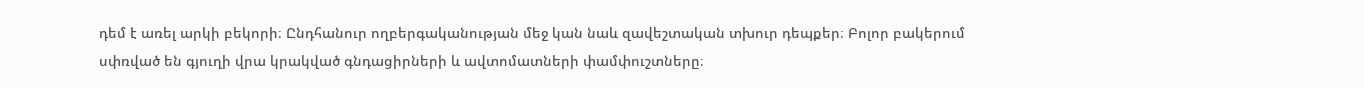դեմ է առել արկի բեկորի։ Ընդհանուր ողբերգականության մեջ կան նաև զավեշտական տխուր դեպքեր։ Բոլոր բակերում սփռված են գյուղի վրա կրակված գնդացիրների և ավտոմատների փամփուշտները։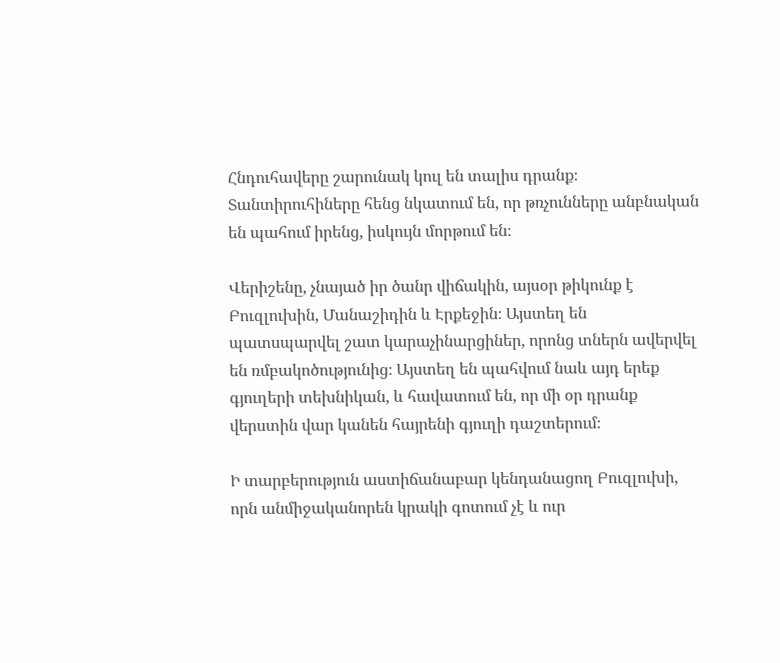Հնդուհավերը շարունակ կուլ են տալիս դրանք։ Տանտիրուհիները հենց նկատում են, որ թռչունները անբնական են պահում իրենց, իսկույն մորթում են։

Վերիշենը, չնայած իր ծանր վիճակին, այսօր թիկունք է Բուզլուխին, Մանաշիդին և Էրքեջին։ Այստեղ են պատսպարվել շատ կարաչինարցիներ, որոնց տներն ավերվել են ռմբակոծությունից։ Այստեղ են պահվում նաև այդ երեք գյուղերի տեխնիկան, և հավատում են, որ մի օր դրանք վերստին վար կանեն հայրենի գյուղի դաշտերում։

Ի տարբերություն աստիճանաբար կենդանացող Բուզլուխի, որն անմիջականորեն կրակի գոտում չէ և ուր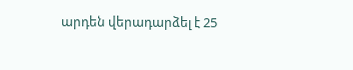արդեն վերադարձել է 25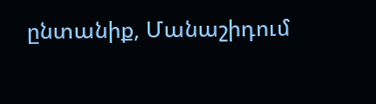ընտանիք, Մանաշիդում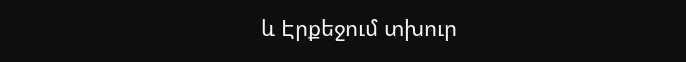և Էրքեջում տխուր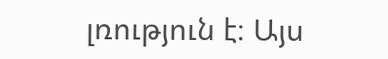լռություն է։ Այս